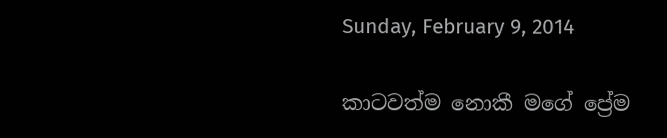Sunday, February 9, 2014

කාටවත්ම නොකී මගේ ප්‍රේම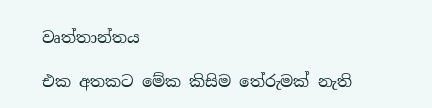වෘත්තාන්තය

එක අතකට මේක කිසිම තේරුමක් නැති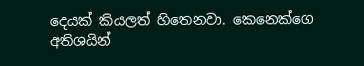දෙයක් කියලත් හිතෙනවා. කෙනෙක්ගෙ අතිශයින්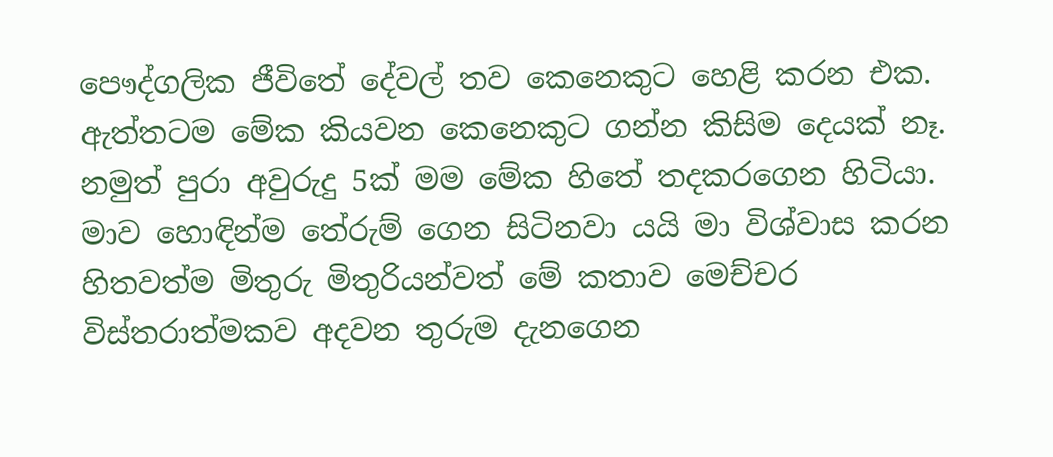පෞද්ගලික ජීවිතේ දේවල් තව කෙනෙකුට හෙළි කරන එක.
ඇත්තටම මේක කියවන කෙනෙකුට ගන්න කිසිම දෙයක් නෑ. නමුත් පුරා අවුරුදු 5ක් මම මේක හිතේ තදකරගෙන හිටියා. මාව හොඳින්ම තේරුම් ගෙන සිටිනවා යයි මා විශ්වාස කරන හිතවත්ම මිතුරු මිතුරියන්වත් මේ කතාව මෙච්චර විස්තරාත්මකව අදවන තුරුම දැනගෙන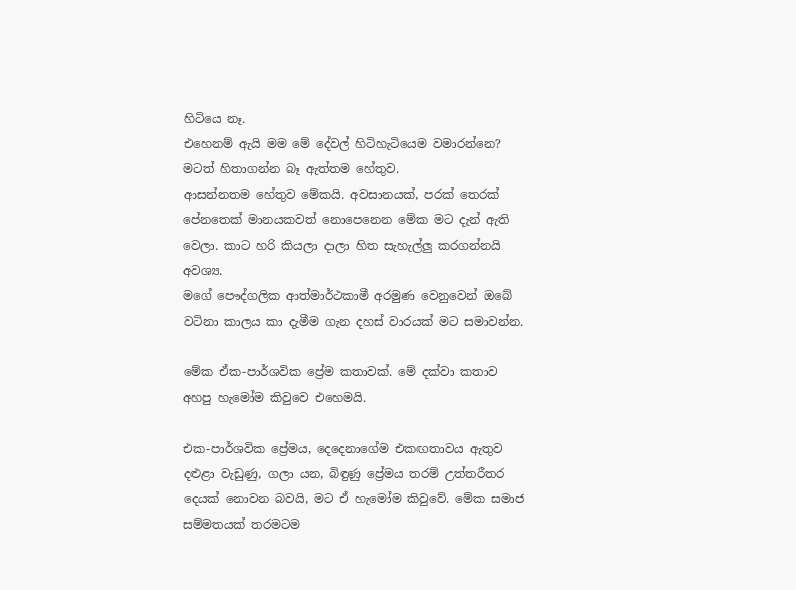හිටියෙ නෑ.
එහෙනම් ඇයි මම මේ දේවල් හිටිහැටියෙම වමාරන්නෙ? මටත් හිතාගන්න බෑ ඇත්තම හේතුව.
ආසන්නතම හේතුව මේකයි. අවසානයක්, පරක් තෙරක් පේනතෙක් මානයකවත් නොපෙනෙන මේක මට දැන් ඇති වෙලා. කාට හරි කියලා දාලා හිත සැහැල්ලු කරගන්නයි අවශ්‍ය.
මගේ පෞද්ගලික ආත්මාර්ථකාමී අරමුණ වෙනුවෙන් ඔබේ වටිනා කාලය කා දැමීම ගැන දහස් වාරයක් මට සමාවන්න.

මේක ඒක-පාර්ශවික ප්‍රේම කතාවක්. මේ දක්වා කතාව අහපු හැමෝම කිවුවෙ එහෙමයි.

එක-පාර්ශවික ප්‍රේමය, දෙදෙනාගේම එකඟතාවය ඇතුව දළුළා වැඩුණු, ගලා යන, බිඳුණු ප්‍රේමය තරම් උත්තරීතර දෙයක් නොවන බවයි, මට ඒ හැමෝම කිවුවේ. මේක සමාජ සම්මතයක් තරමටම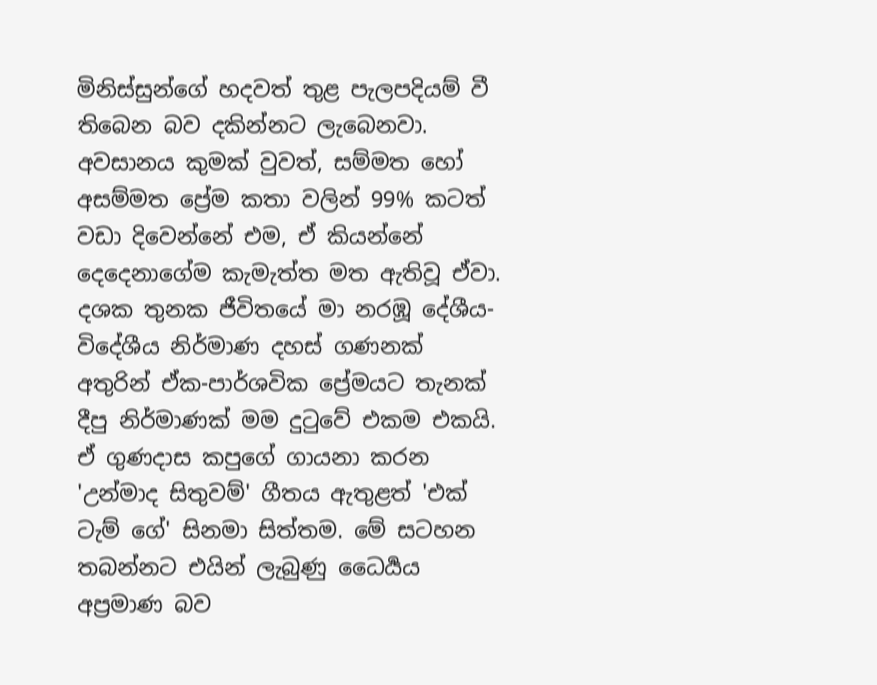මිනිස්සුන්ගේ හදවත් තුළ පැලපදියම් වී තිබෙන බව දකින්නට ලැබෙනවා. අවසානය කුමක් වුවත්, සම්මත හෝ අසම්මත ප්‍රේම කතා වලින් 99% කටත් වඩා දිවෙන්නේ එම, ඒ කියන්නේ දෙදෙනාගේම කැමැත්ත මත ඇතිවූ ඒවා.
දශක තුනක ජීවිතයේ මා නරඹූ දේශීය-විදේශීය නිර්මාණ දහස් ගණනක් අතුරින් ඒක-පාර්ශවික ප්‍රේමයට තැනක් දීපු නිර්මාණක් මම දුටුවේ එකම එකයි. ඒ ගුණදාස කපුගේ ගායනා කරන 'උන්මාද සිතුවම්' ගීතය ඇතුළත් 'එක් ටැම් ගේ' සිනමා සිත්තම. මේ සටහන තබන්නට එයින් ලැබුණු ධෛර්‍යය අප්‍රමාණ බව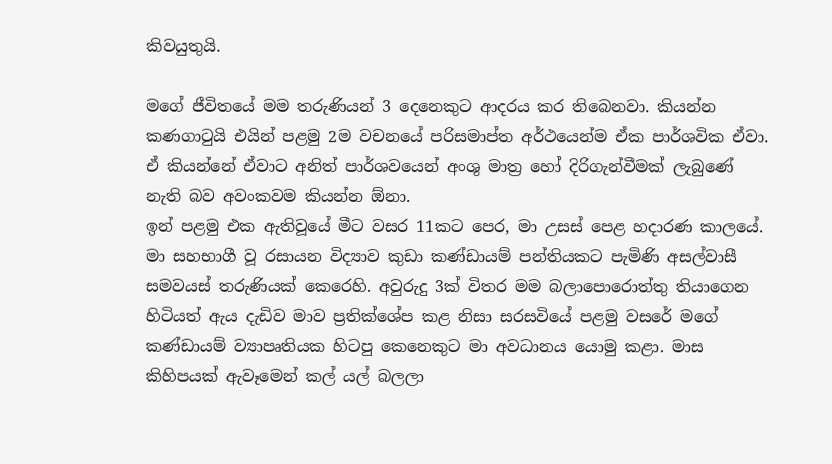කිවයුතුයි.

මගේ ජීවිතයේ මම තරුණියන් 3 දෙනෙකුට ආදරය කර තිබෙනවා. කියන්න කණගාටුයි එයින් පළමු 2ම වචනයේ පරිසමාප්ත අර්ථයෙන්ම ඒක පාර්ශවික ඒවා. ඒ කියන්නේ ඒවාට අනිත් පාර්ශවයෙන් අංශු මාත්‍ර හෝ දිරිගැන්වීමක් ලැබුණේ නැති බව අවංකවම කියන්න ඕනා.
ඉන් පළමු එක ඇතිවූයේ මීට වසර 11කට පෙර, මා උසස් පෙළ හදාරණ කාලයේ. මා සහභාගී වූ රසායන විද්‍යාව කුඩා කණ්ඩායම් පන්තියකට පැමිණි අසල්වාසී සමවයස් තරුණියක් කෙරෙහි. අවුරුදු 3ක් විතර මම බලාපොරොත්තු තියාගෙන හිටියත් ඇය දැඩිව මාව ප්‍රතික්ශේප කළ නිසා සරසවියේ පළමු වසරේ මගේ කණ්ඩායම් ව්‍යාපෘතියක හිටපු කෙනෙකුට මා අවධානය යොමු කළා. මාස කිහිපයක් ඇවෑමෙන් කල් යල් බලලා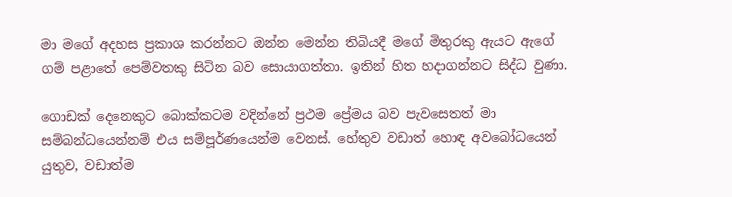මා මගේ අදහස ප්‍රකාශ කරන්නට ඔන්න මෙන්න තිබියදී මගේ මිතුරකු ඇයට ඇගේ ගම් පළාතේ පෙම්වතකු සිටින බව සොයාගත්තා. ඉතින් හිත හදාගන්නට සිද්ධ වුණා.

ගොඩක් දෙනෙකුට බොක්කටම වදින්නේ ප්‍රථම ප්‍රේමය බව පැවසෙතත් මා සම්බන්ධයෙන්නම් එය සම්පූර්ණයෙන්ම වෙනස්. හේතුව වඩාත් හොඳ අවබෝධයෙන් යුතුව, වඩාත්ම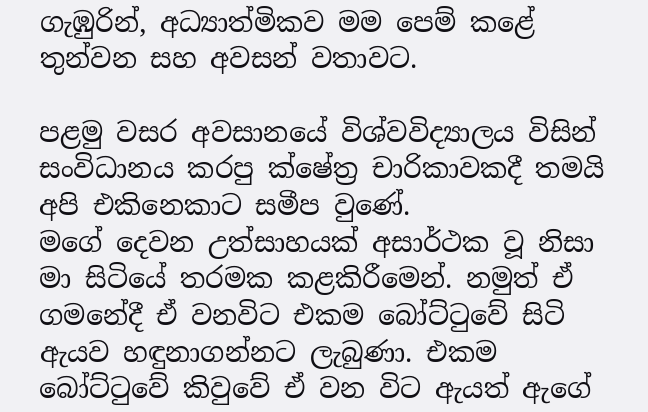ගැඹුරින්, අධ්‍යාත්මිකව මම පෙම් කළේ තුන්වන සහ අවසන් වතාවට.

පළමු වසර අවසානයේ විශ්වවිද්‍යාලය විසින් සංවිධානය කරපු ක්ෂේත්‍ර චාරිකාවකදී තමයි අපි එකිනෙකාට සමීප වුණේ.
මගේ දෙවන උත්සාහයක් අසාර්ථක වූ නිසා මා සිටියේ තරමක කළකිරීමෙන්. නමුත් ඒ ගමනේදී ඒ වනවිට එකම බෝට්ටුවේ සිටි ඇයව හඳුනාගන්නට ලැබුණා. එකම බෝට්ටුවේ කිවුවේ ඒ වන විට ඇයත් ඇගේ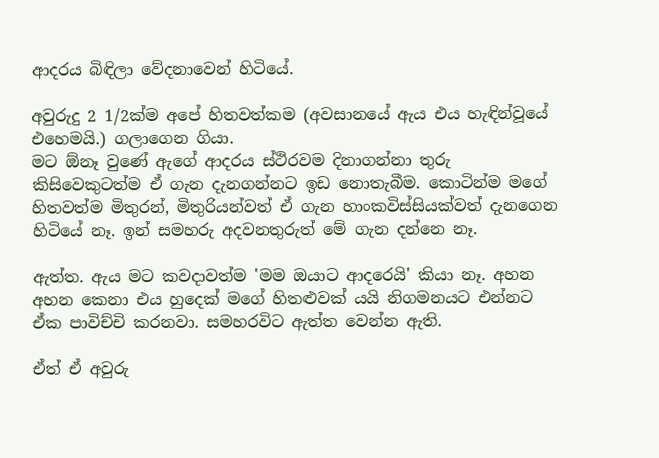ආදරය බිඳිලා වේදනාවෙන් හිටියේ.

අවුරුදු 2 1/2ක්ම අපේ හිතවත්කම (අවසානයේ ඇය එය හැඳින්වූයේ එහෙමයි.) ගලාගෙන ගියා.
මට ඕනෑ වුණේ ඇගේ ආදරය ස්ථිරවම දිනාගන්නා තුරු කිසිවෙකුටත්ම ඒ ගැන දැනගන්නට ඉඩ නොතැබීම. කොටින්ම මගේ හිතවත්ම මිතුරන්, මිතුරියන්වත් ඒ ගැන හාංකවිස්සියක්වත් දැනගෙන හිටියේ නෑ. ඉන් සමහරු අදවනතුරුත් මේ ගැන දන්නෙ නෑ.

ඇත්ත. ඇය මට කවදාවත්ම 'මම ඔයාට ආදරෙයි' කියා නෑ. අහන අහන කෙනා එය හුදෙක් මගේ හිතළුවක් යයි නිගමනයට එන්නට ඒක පාවිච්චි කරනවා. සමහරවිට ඇත්ත වෙන්න ඇති.

ඒත් ඒ අවුරු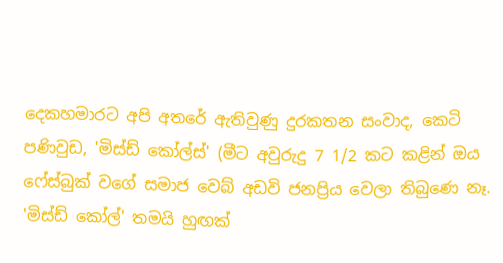දෙකහමාරට අපි අතරේ ඇතිවුණු දුරකතන සංවාද, කෙටි පණිවුඩ, 'මිස්ඩ් කෝල්ස්' (මීට අවුරුදු 7 1/2 කට කළින් ඔය ෆේස්බුක් වගේ සමාජ වෙබ් අඩවි ජනප්‍රිය වෙලා තිබුණෙ නෑ. 'මිස්ඩ් කෝල්' තමයි හුඟක්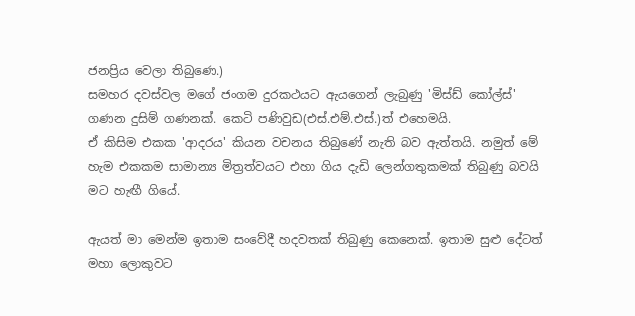ජනප්‍රිය වෙලා තිබුණෙ.)
සමහර දවස්වල මගේ ජංගම දුරකථයට ඇයගෙන් ලැබුණු 'මිස්ඩ් කෝල්ස්' ගණන දුසිම් ගණනක්. කෙටි පණිවුඩ(එස්.එම්.එස්.)ත් එහෙමයි.
ඒ කිසිම එකක 'ආදරය' කියන වචනය තිබුණේ නැති බව ඇත්තයි. නමුත් මේ හැම එකකම සාමාන්‍ය මිත්‍රත්වයට එහා ගිය දැඩි ලෙන්ගතුකමක් තිබුණු බවයි මට හැඟී ගියේ.

ඇයත් මා මෙන්ම ඉතාම සංවේදී හදවතක් තිබුණු කෙනෙක්. ඉතාම සුළු දේටත් මහා ලොකුවට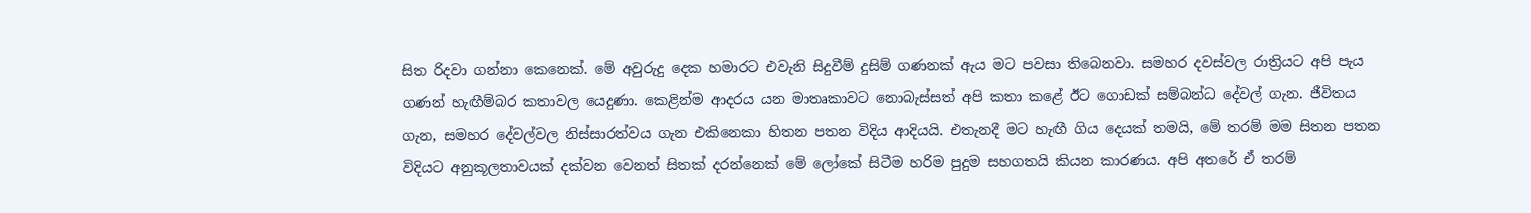සිත රිදවා ගන්නා කෙනෙක්. මේ අවුරුදු දෙක හමාරට එවැනි සිදුවීම් දුසිම් ගණනක් ඇය මට පවසා තිබෙනවා. සමහර දවස්වල රාත්‍රියට අපි පැය ගණන් හැඟීම්බර කතාවල යෙදුණා. කෙළින්ම ආදරය යන මාතෘකාවට නොබැස්සත් අපි කතා කළේ ඊට ගොඩක් සම්බන්ධ දේවල් ගැන. ජීවිතය ගැන, සමහර දේවල්වල නිස්සාරත්වය ගැන එකිනෙකා හිතන පතන විදිය ආදියයි. එතැනදී මට හැඟී ගිය දෙයක් තමයි, මේ තරම් මම සිතන පතන විදියට අනුකූලතාවයක් දක්වන වෙනත් සිතක් දරන්නෙක් මේ ලෝකේ සිටීම හරිම පුදුම සහගතයි කියන කාරණය. අපි අතරේ ඒ තරම්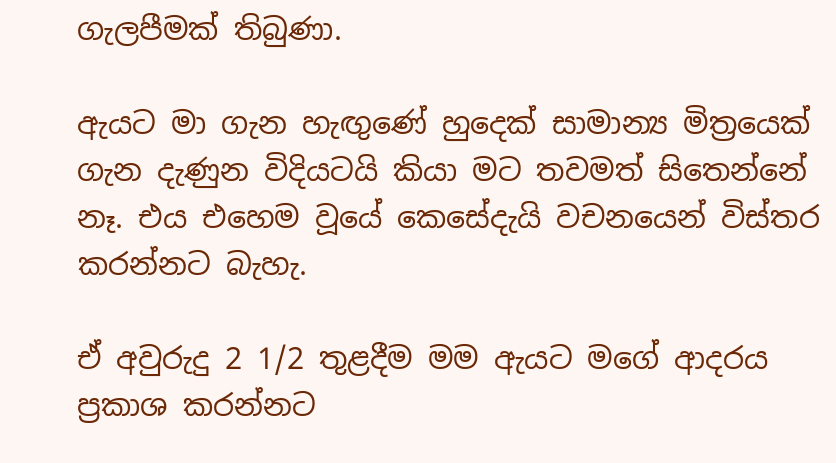ගැලපීමක් තිබුණා.

ඇයට මා ගැන හැඟුණේ හුදෙක් සාමාන්‍ය මිත්‍රයෙක් ගැන දැණුන විදියටයි කියා මට තවමත් සිතෙන්නේ නෑ. එය එහෙම වූයේ කෙසේදැයි වචනයෙන් විස්තර කරන්නට බැහැ.

ඒ අවුරුදු 2 1/2 තුළදීම මම ඇයට මගේ ආදරය ප්‍රකාශ කරන්නට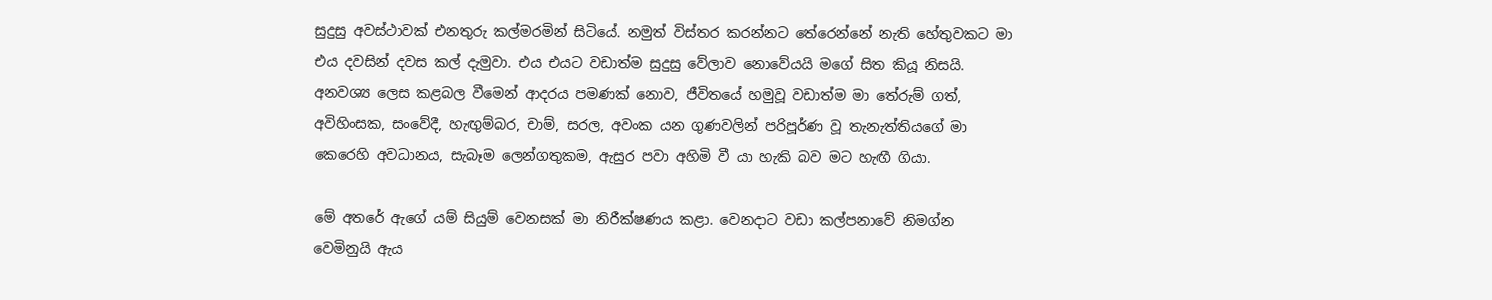සුදුසු අවස්ථාවක් එනතුරු කල්මරමින් සිටියේ. නමුත් විස්තර කරන්නට තේරෙන්නේ නැති හේතුවකට මා එය දවසින් දවස කල් දැමුවා. එය එයට වඩාත්ම සුදුසු වේලාව නොවේයයි මගේ සිත කියූ නිසයි. අනවශ්‍ය ලෙස කළබල වීමෙන් ආදරය පමණක් නොව, ජීවිතයේ හමුවූ වඩාත්ම මා තේරුම් ගත්, අවිහිංසක, සංවේදී, හැඟුම්බර, චාම්, සරල, අවංක යන ගුණවලින් පරිපූර්ණ වූ තැනැත්තියගේ මා කෙරෙහි අවධානය, සැබෑම ලෙන්ගතුකම, ඇසුර පවා අහිමි වී යා හැකි බව මට හැඟී ගියා.

මේ අතරේ ඇගේ යම් සියුම් වෙනසක් මා නිරීක්ෂණය කළා. වෙනදාට වඩා කල්පනාවේ නිමග්න වෙමිනුයි ඇය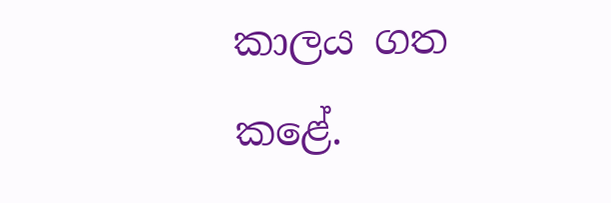කාලය ගත කළේ.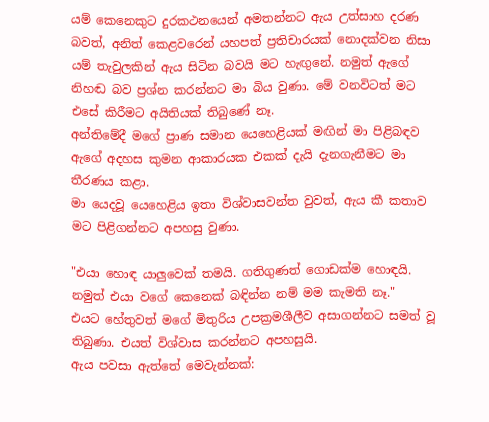යම් කෙනෙකුට දුරකථනයෙන් අමතන්නට ඇය උත්සාහ දරණ බවත්, අනිත් කෙළවරෙන් යහපත් ප්‍රතිචාරයක් නොදක්වන නිසා යම් තැවුලකින් ඇය සිටින බවයි මට හැඟුනේ. නමුත් ඇගේ නිහඬ බව ප්‍රශ්න කරන්නට මා බිය වුණා. මේ වනවිටත් මට එසේ කිරීමට අයිතියක් තිබුණේ නෑ.
අන්තිමේදී මගේ ප්‍රාණ සමාන යෙහෙළියක් මඟින් මා පිළිබඳව ඇගේ අදහස කුමන ආකාරයක එකක් දැයි දැනගැනීමට මා තීරණය කළා.
මා යෙදවූ යෙහෙළිය ඉතා විශ්වාසවන්ත වුවත්, ඇය කී කතාව මට පිළිගන්නට අපහසු වුණා.

"එයා හොඳ යාලුවෙක් තමයි. ගතිගුණත් ගොඩක්ම හොඳයි. නමුත් එයා වගේ කෙනෙක් බඳින්න නම් මම කැමති නෑ."
එයට හේතුවත් මගේ මිතුරිය උපක්‍රමශීලීව අසාගන්නට සමත් වූ තිබුණා. එයත් විශ්වාස කරන්නට අපහසුයි.
ඇය පවසා ඇත්තේ මෙවැන්නක්: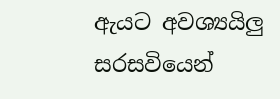ඇයට අවශ්‍යයිලු සරසවියෙන්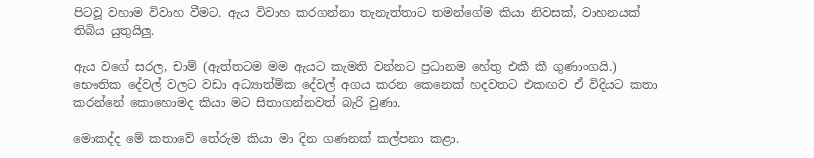පිටවූ වහාම විවාහ වීමට. ඇය විවාහ කරගන්නා තැනැත්තාට තමන්ගේම කියා නිවසක්, වාහනයක් තිබිය යුතුයිලු.

ඇය වගේ සරල, චාම් (ඇත්තටම මම ඇයට කැමති වන්නට ප්‍රධානම හේතු එකී කී ගුණාංගයි.) භෞතික දේවල් වලට වඩා අධ්‍යාත්මික දේවල් අගය කරන කෙනෙක් හදවතට එකඟව ඒ විදියට කතා කරන්නේ කොහොමද කියා මට සිතාගන්නවත් බැරි වුණා.

මොකද්ද මේ කතාවේ තේරුම කියා මා දින ගණනක් කල්පනා කළා.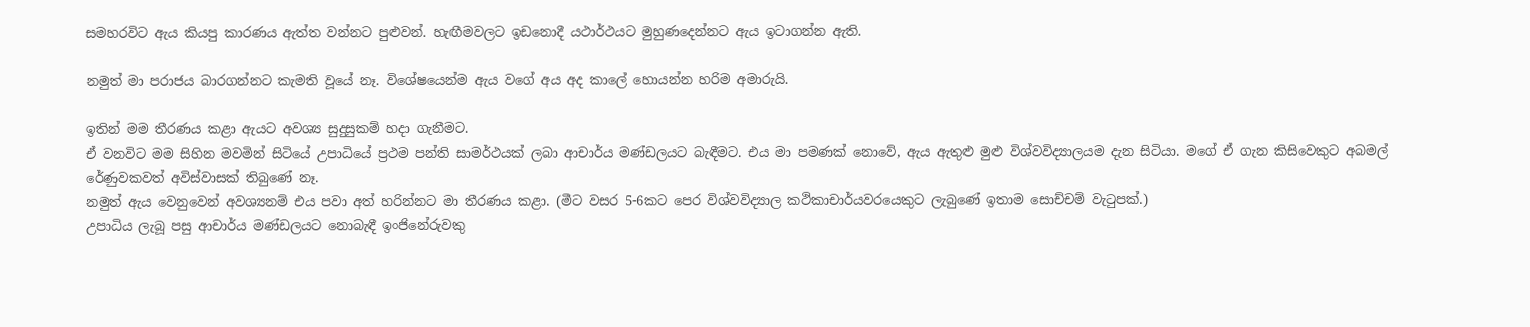සමහරවිට ඇය කියපු කාරණය ඇත්ත වන්නට පුළුවන්. හැඟීමවලට ඉඩනොදී යථාර්ථයට මුහුණදෙන්නට ඇය ඉටාගන්න ඇති.

නමුත් මා පරාජය බාරගන්නට කැමති වූයේ නෑ. විශේෂයෙන්ම ඇය වගේ අය අද කාලේ හොයන්න හරිම අමාරුයි.

ඉතින් මම තීරණය කළා ඇයට අවශ්‍ය සුදුසුකම් හදා ගැනීමට.
ඒ වනවිට මම සිහින මවමින් සිටියේ උපාධියේ ප්‍රථම පන්ති සාමර්ථයක් ලබා ආචාර්ය මණ්ඩලයට බැඳීමට. එය මා පමණක් නොවේ, ඇය ඇතුළු මුළු විශ්වවිද්‍යාලයම දැන සිටියා. මගේ ඒ ගැන කිසිවෙකුට අබමල් රේණුවකවත් අවිස්වාසක් තිබුණේ නෑ.
නමුත් ඇය වෙනුවෙන් අවශ්‍යනම් එය පවා අත් හරින්නට මා තීරණය කළා. (මීට වසර 5-6කට පෙර විශ්වවිද්‍යාල කථිකාචාර්යවරයෙකුට ලැබුණේ ඉතාම සොච්චම් වැටුපක්.)
උපාධිය ලැබූ පසු ආචාර්ය මණ්ඩලයට නොබැඳී ඉංජිනේරුවකු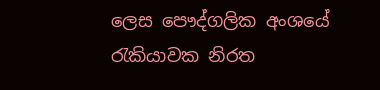ලෙස පෞද්ගලික අංශයේ රැකියාවක නිරත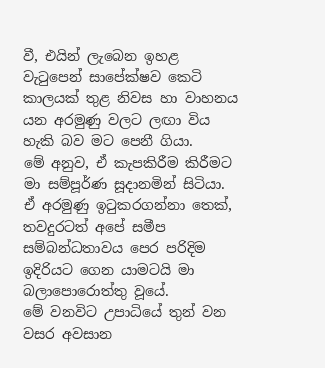වී, එයින් ලැබෙන ඉහළ වැටුපෙන් සාපේක්ෂව කෙටි කාලයක් තුළ නිවස හා වාහනය යන අරමුණු වලට ලඟා විය හැකි බව මට පෙනී ගියා.
මේ අනුව, ඒ කැපකිරීම කිරීමට මා සම්පූර්ණ සූදානමින් සිටියා. ඒ අරමුණු ඉටුකරගන්නා තෙක්, තවදුරටත් අපේ සමීප සම්බන්ධතාවය පෙර පරිදිම ඉදිරියට ගෙන යාමටයි මා බලාපොරොත්තු වූයේ.
මේ වනවිට උපාධියේ තුන් වන වසර අවසාන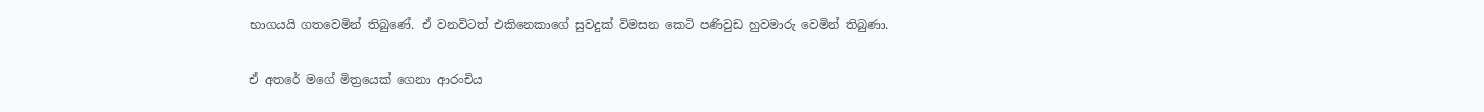භාගයයි ගතවෙමින් තිබුණේ. ඒ වනවිටත් එකිනෙකාගේ සුවදුක් විමසන කෙටි පණිවුඩ හුවමාරු වෙමින් තිබුණා.

ඒ අතරේ මගේ මිත්‍රයෙක් ගෙනා ආරංචිය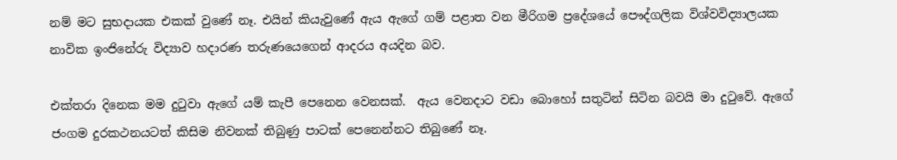නම් මට සුභදායක එකක් වුණේ නෑ. එයින් කියැවුණේ ඇය ඇගේ ගම් පළාත වන මීරිගම ප්‍රදේශයේ පෞද්ගලික විශ්වවිද්‍යාලයක නාවික ඉංජිනේරු විද්‍යාව හදාරණ තරුණයෙගෙන් ආදරය අයදින බව.

එක්තරා දිනෙක මම දුටුවා ඇගේ යම් කැපී පෙනෙන වෙනසක්.  ඇය වෙනදාට වඩා බොහෝ සතුටින් සිටින බවයි මා දුටුවේ. ඇගේ ජංගම දුරකථනයටත් කිසිම නිවනක් තිබුණු පාටක් පෙනෙන්නට තිබුණේ නෑ.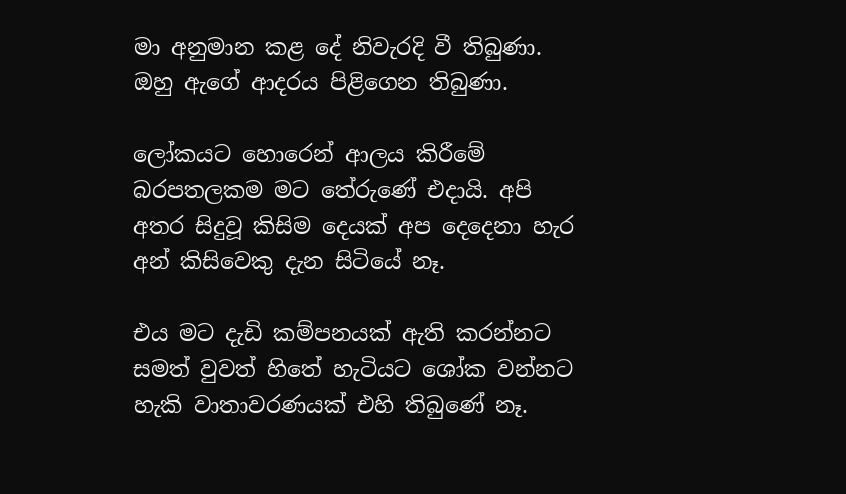මා අනුමාන කළ දේ නිවැරදි වී තිබුණා. ඔහු ඇගේ ආදරය පිළිගෙන තිබුණා.

ලෝකයට හොරෙන් ආලය කිරීමේ බරපතලකම මට තේරුණේ එදායි. අපි අතර සිදුවූ කිසිම දෙයක් අප දෙදෙනා හැර අන් කිසිවෙකු දැන සිටියේ නෑ.

එය මට දැඩි කම්පනයක් ඇති කරන්නට සමත් වුවත් හිතේ හැටියට ශෝක වන්නට හැකි වාතාවරණයක් එහි තිබුණේ නෑ.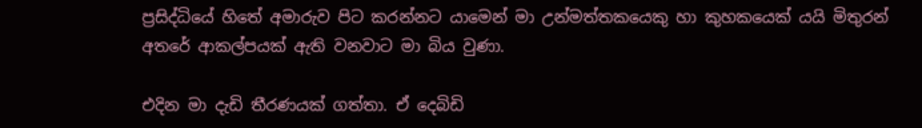ප්‍රසිද්ධියේ හිතේ අමාරුව පිට කරන්නට යාමෙන් මා උන්මත්තකයෙකු හා කුහකයෙක් යයි මිතුරන් අතරේ ආකල්පයක් ඇති වනවාට මා බිය වුණා.

එදින මා දැඩි තීරණයක් ගත්තා. ඒ දෙබිඩි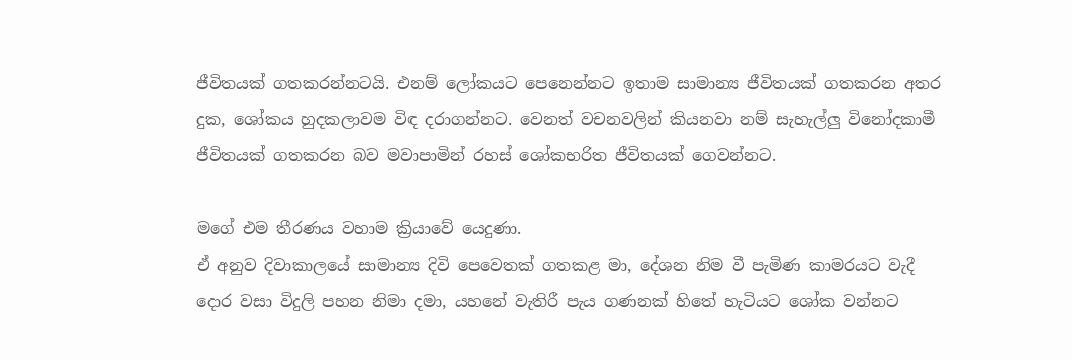ජීවිතයක් ගතකරන්නටයි. එනම් ලෝකයට පෙනෙන්නට ඉතාම සාමාන්‍ය ජීවිතයක් ගතකරන අතර දුක, ශෝකය හුදකලාවම විඳ දරාගන්නට. වෙනත් වචනවලින් කියනවා නම් සැහැල්ලු විනෝදකාමී ජීවිතයක් ගතකරන බව මවාපාමින් රහස් ශෝකභරිත ජීවිතයක් ගෙවන්නට.

මගේ එම තීරණය වහාම ක්‍රියාවේ යෙදුණා.
ඒ අනුව දිවාකාලයේ සාමාන්‍ය දිවි පෙවෙතක් ගතකළ මා, දේශන නිම වී පැමිණ කාමරයට වැදී දොර වසා විදුලි පහන නිමා දමා, යහනේ වැතිරී පැය ගණනක් හිතේ හැටියට ශෝක වන්නට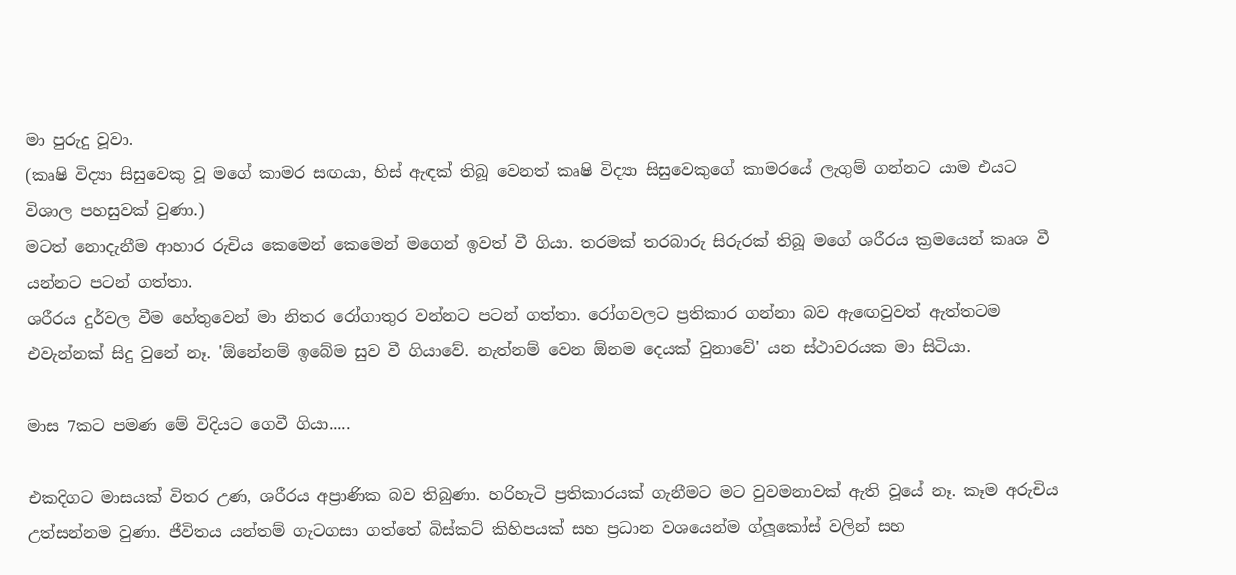මා පුරුදු වූවා.
(කෘෂි විද්‍යා සිසුවෙකු වූ මගේ කාමර සඟයා, හිස් ඇඳක් තිබූ වෙනත් කෘෂි විද්‍යා සිසුවෙකුගේ කාමරයේ ලැගුම් ගන්නට යාම එයට විශාල පහසුවක් වුණා.)
මටත් නොදැනීම ආහාර රුචිය කෙමෙන් කෙමෙන් මගෙන් ඉවත් වී ගියා. තරමක් තරබාරු සිරුරක් තිබූ මගේ ශරීරය ක්‍රමයෙන් කෘශ වී යන්නට පටන් ගත්තා.
ශරීරය දුර්වල වීම හේතුවෙන් මා නිතර රෝගාතුර වන්නට පටන් ගත්තා. රෝගවලට ප්‍රතිකාර ගන්නා බව ඇඟෙවුවත් ඇත්තටම එවැන්නක් සිදු වුනේ නෑ. 'ඕනේනම් ඉබේම සුව වී ගියාවේ. නැත්නම් වෙන ඕනම දෙයක් වුනාවේ' යන ස්ථාවරයක මා සිටියා.

මාස 7කට පමණ මේ විදියට ගෙවී ගියා.....

එකදිගට මාසයක් විතර උණ, ශරීරය අප්‍රාණික බව තිබුණා. හරිහැටි ප්‍රතිකාරයක් ගැනීමට මට වුවමනාවක් ඇති වූයේ නෑ. කෑම අරුචිය උත්සන්නම වුණා. ජීවිතය යන්තම් ගැටගසා ගත්තේ බිස්කට් කිහිපයක් සහ ප්‍රධාන වශයෙන්ම ග්ලූකෝස් වලින් සහ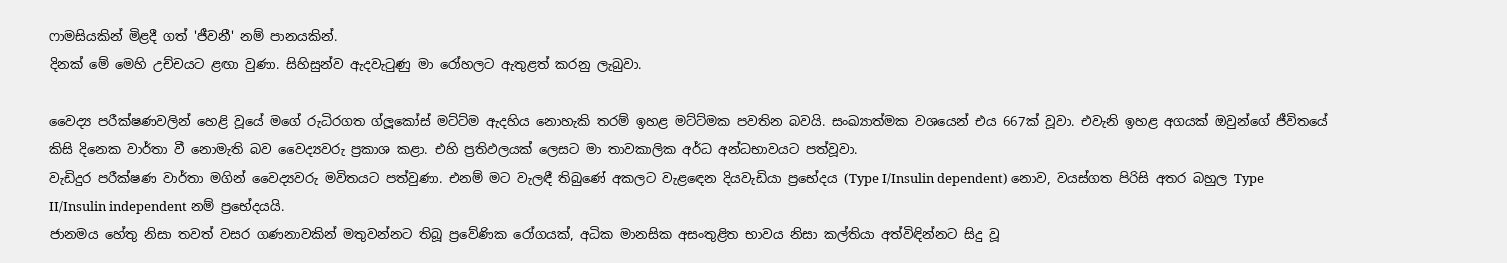ෆාමසියකින් මිළදී ගත් 'ජීවනී' නම් පානයකින්.
දිනක් මේ මෙහි උච්චයට ළඟා වුණා. සිහිසුන්ව ඇදවැටුණු මා රෝහලට ඇතුළත් කරනු ලැබුවා.

වෛද්‍ය පරීක්ෂණවලින් හෙළි වූයේ මගේ රුධිරගත ග්ලූකෝස් මට්ට්ම ඇදහිය නොහැකි තරම් ඉහළ මට්ට්මක පවතින බවයි. සංඛ්‍යාත්මක වශයෙන් එය 667ක් වූවා. එවැනි ඉහළ අගයක් ඔවුන්ගේ ජීවිතයේ කිසි දිනෙක වාර්තා වී නොමැති බව වෛද්‍යවරු ප්‍රකාශ කළා. එහි ප්‍රතිඵලයක් ලෙසට මා තාවකාලික අර්ධ අන්ධභාවයට පත්වූවා.
වැඩිදුර පරීක්ෂණ වාර්තා මගින් වෛද්‍යවරු මවිතයට පත්වුණා. එනම් මට වැලඳී තිබුණේ අකලට වැළඳෙන දියවැඩියා ප්‍රභේදය (Type I/Insulin dependent) නොව, වයස්ගත පිරිසි අතර බහුල Type II/Insulin independent නම් ප්‍රභේදයයි.
ජානමය හේතු නිසා තවත් වසර ගණනාවකින් මතුවන්නට තිබූ ප්‍රවේණික රෝගයක්, අධික මානසික අසංතුළිත භාවය නිසා කල්තියා අත්විඳින්නට සිදු වූ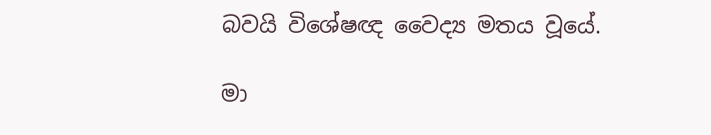බවයි විශේෂඥ වෛද්‍ය මතය වූයේ.

මා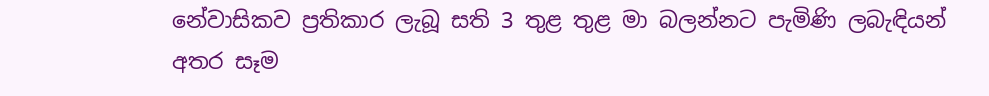නේවාසිකව ප්‍රතිකාර ලැබූ සති 3 තුළ තුළ මා බලන්නට පැමිණි ලබැඳියන් අතර සෑම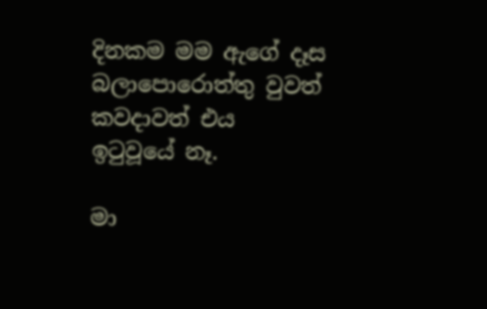දිනකම මම ඇගේ දෑස බලාපොරොත්තු වුවත් කවදාවත් එය ඉටුවූයේ නෑ.

මා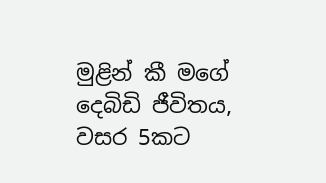මුළින් කී මගේ දෙබිඩි ජීවිතය, වසර 5කට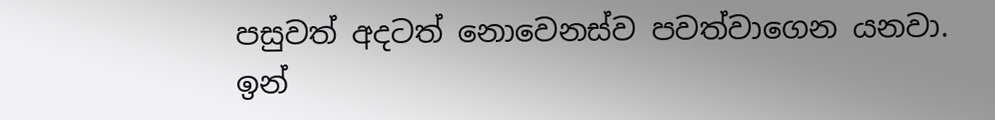පසුවත් අදටත් නොවෙනස්ව පවත්වාගෙන යනවා. ඉන්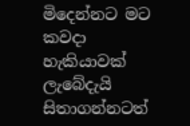මිදෙන්නට මට කවදා හැකියාවක් ලැබේදැයි සිතාගන්නටත්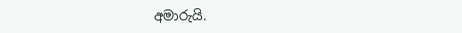අමාරුයි.